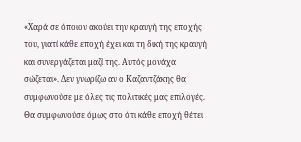«Χαρά σε όποιον ακούει την κραυγή της εποχής του, γιατί κάθε εποχή έχει και τη δική της κραυγή και συνεργάζεται μαζί της. Αυτός μονάχα σώζεται». Δεν γνωρίζω αν ο Καζαντζάκης θα συμφωνούσε με όλες τις πολιτικές μας επιλογές. Θα συμφωνούσε όμως στο ότι κάθε εποχή θέτει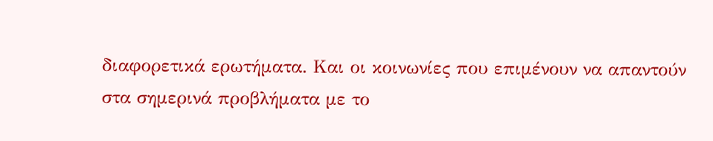διαφορετικά ερωτήματα. Και οι κοινωνίες που επιμένουν να απαντούν στα σημερινά προβλήματα με το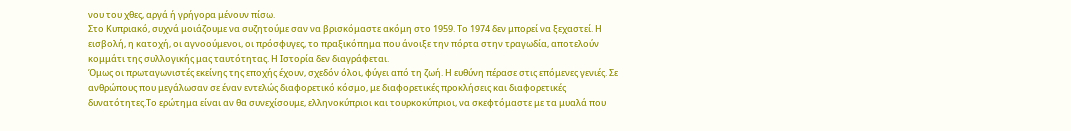νου του χθες, αργά ή γρήγορα μένουν πίσω.
Στο Κυπριακό, συχνά μοιάζουμε να συζητούμε σαν να βρισκόμαστε ακόμη στο 1959. Το 1974 δεν μπορεί να ξεχαστεί. Η εισβολή, η κατοχή, οι αγνοούμενοι, οι πρόσφυγες, το πραξικόπημα που άνοιξε την πόρτα στην τραγωδία, αποτελούν κομμάτι της συλλογικής μας ταυτότητας. Η Ιστορία δεν διαγράφεται.
Όμως οι πρωταγωνιστές εκείνης της εποχής έχουν, σχεδόν όλοι, φύγει από τη ζωή. Η ευθύνη πέρασε στις επόμενες γενιές. Σε ανθρώπους που μεγάλωσαν σε έναν εντελώς διαφορετικό κόσμο, με διαφορετικές προκλήσεις και διαφορετικές δυνατότητες.Το ερώτημα είναι αν θα συνεχίσουμε, ελληνοκύπριοι και τουρκοκύπριοι, να σκεφτόμαστε με τα μυαλά που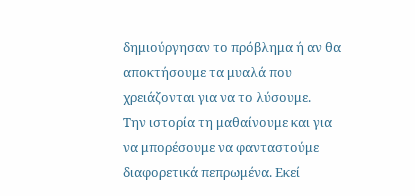δημιούργησαν το πρόβλημα ή αν θα αποκτήσουμε τα μυαλά που χρειάζονται για να το λύσουμε.
Την ιστορία τη μαθαίνουμε και για να μπορέσουμε να φανταστούμε διαφορετικά πεπρωμένα. Εκεί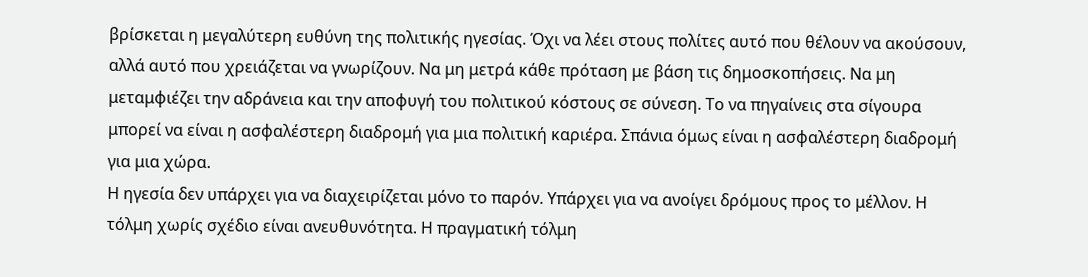βρίσκεται η μεγαλύτερη ευθύνη της πολιτικής ηγεσίας. Όχι να λέει στους πολίτες αυτό που θέλουν να ακούσουν, αλλά αυτό που χρειάζεται να γνωρίζουν. Να μη μετρά κάθε πρόταση με βάση τις δημοσκοπήσεις. Να μη μεταμφιέζει την αδράνεια και την αποφυγή του πολιτικού κόστους σε σύνεση. Το να πηγαίνεις στα σίγουρα μπορεί να είναι η ασφαλέστερη διαδρομή για μια πολιτική καριέρα. Σπάνια όμως είναι η ασφαλέστερη διαδρομή για μια χώρα.
Η ηγεσία δεν υπάρχει για να διαχειρίζεται μόνο το παρόν. Υπάρχει για να ανοίγει δρόμους προς το μέλλον. Η τόλμη χωρίς σχέδιο είναι ανευθυνότητα. Η πραγματική τόλμη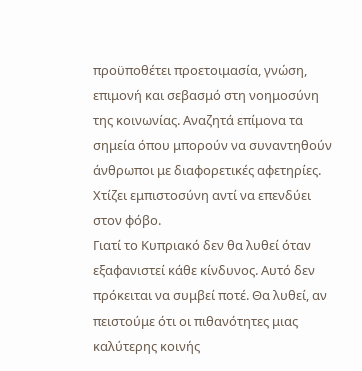προϋποθέτει προετοιμασία, γνώση, επιμονή και σεβασμό στη νοημοσύνη της κοινωνίας. Αναζητά επίμονα τα σημεία όπου μπορούν να συναντηθούν άνθρωποι με διαφορετικές αφετηρίες. Χτίζει εμπιστοσύνη αντί να επενδύει στον φόβο.
Γιατί το Κυπριακό δεν θα λυθεί όταν εξαφανιστεί κάθε κίνδυνος. Αυτό δεν πρόκειται να συμβεί ποτέ. Θα λυθεί, αν πειστούμε ότι οι πιθανότητες μιας καλύτερης κοινής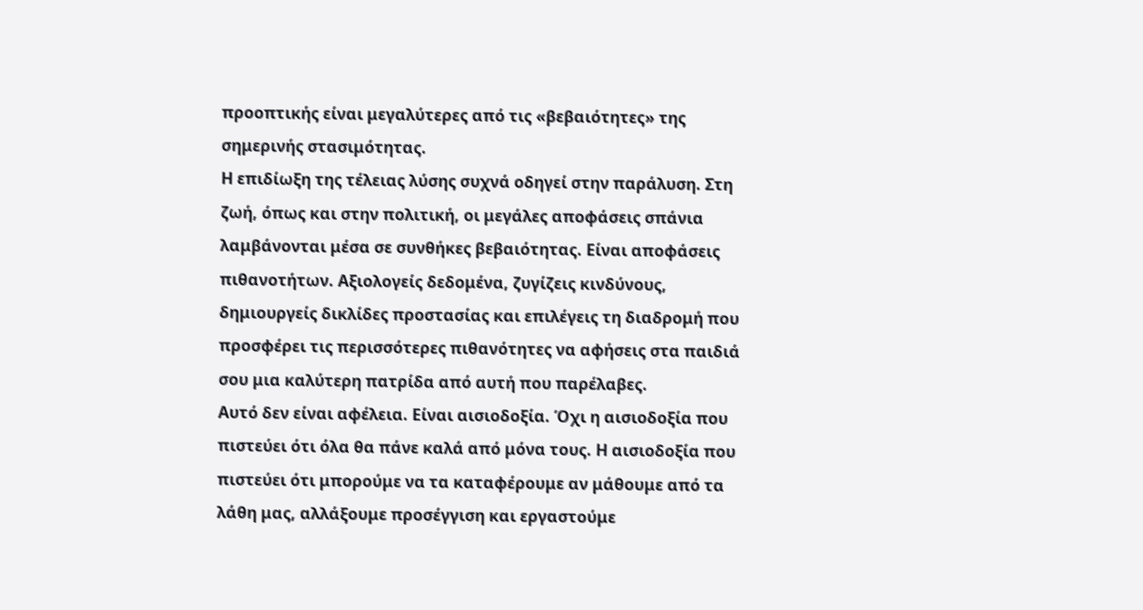προοπτικής είναι μεγαλύτερες από τις «βεβαιότητες» της σημερινής στασιμότητας.
Η επιδίωξη της τέλειας λύσης συχνά οδηγεί στην παράλυση. Στη ζωή, όπως και στην πολιτική, οι μεγάλες αποφάσεις σπάνια λαμβάνονται μέσα σε συνθήκες βεβαιότητας. Είναι αποφάσεις πιθανοτήτων. Αξιολογείς δεδομένα, ζυγίζεις κινδύνους, δημιουργείς δικλίδες προστασίας και επιλέγεις τη διαδρομή που προσφέρει τις περισσότερες πιθανότητες να αφήσεις στα παιδιά σου μια καλύτερη πατρίδα από αυτή που παρέλαβες.
Αυτό δεν είναι αφέλεια. Είναι αισιοδοξία. Όχι η αισιοδοξία που πιστεύει ότι όλα θα πάνε καλά από μόνα τους. Η αισιοδοξία που πιστεύει ότι μπορούμε να τα καταφέρουμε αν μάθουμε από τα λάθη μας, αλλάξουμε προσέγγιση και εργαστούμε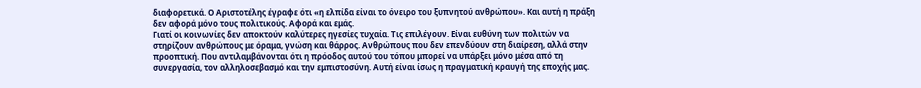διαφορετικά. Ο Αριστοτέλης έγραφε ότι «η ελπίδα είναι το όνειρο του ξυπνητού ανθρώπου». Και αυτή η πράξη δεν αφορά μόνο τους πολιτικούς. Αφορά και εμάς.
Γιατί οι κοινωνίες δεν αποκτούν καλύτερες ηγεσίες τυχαία. Τις επιλέγουν. Είναι ευθύνη των πολιτών να στηρίζουν ανθρώπους με όραμα, γνώση και θάρρος. Ανθρώπους που δεν επενδύουν στη διαίρεση, αλλά στην προοπτική. Που αντιλαμβάνονται ότι η πρόοδος αυτού του τόπου μπορεί να υπάρξει μόνο μέσα από τη συνεργασία, τον αλληλοσεβασμό και την εμπιστοσύνη. Αυτή είναι ίσως η πραγματική κραυγή της εποχής μας.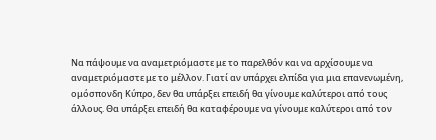Να πάψουμε να αναμετριόμαστε με το παρελθόν και να αρχίσουμε να αναμετριόμαστε με το μέλλον. Γιατί αν υπάρχει ελπίδα για μια επανενωμένη, ομόσπονδη Κύπρο, δεν θα υπάρξει επειδή θα γίνουμε καλύτεροι από τους άλλους. Θα υπάρξει επειδή θα καταφέρουμε να γίνουμε καλύτεροι από τον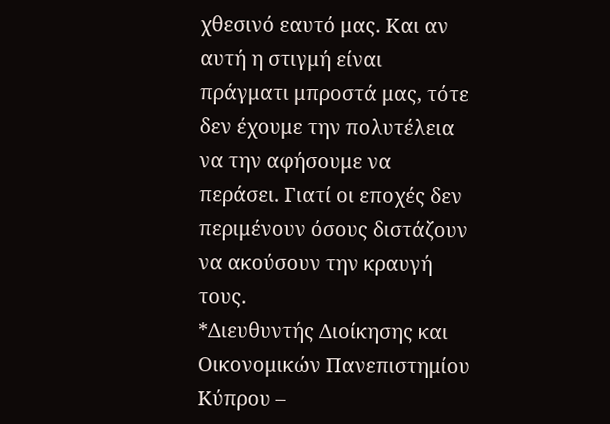χθεσινό εαυτό μας. Και αν αυτή η στιγμή είναι πράγματι μπροστά μας, τότε δεν έχουμε την πολυτέλεια να την αφήσουμε να περάσει. Γιατί οι εποχές δεν περιμένουν όσους διστάζουν να ακούσουν την κραυγή τους.
*Διευθυντής Διοίκησης και Οικονομικών Πανεπιστημίου Κύπρου –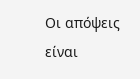Οι απόψεις είναι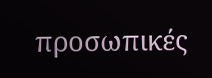προσωπικές